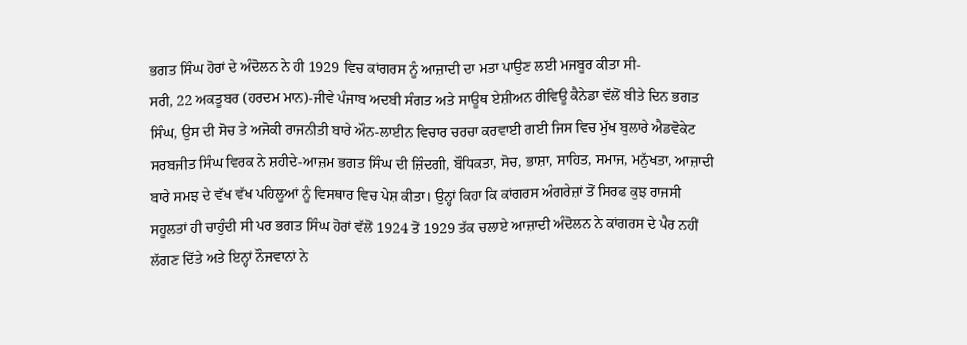ਭਗਤ ਸਿੰਘ ਹੋਰਾਂ ਦੇ ਅੰਦੋਲਨ ਨੇ ਹੀ 1929 ਵਿਚ ਕਾਂਗਰਸ ਨੂੰ ਆਜ਼ਾਦੀ ਦਾ ਮਤਾ ਪਾਉਣ ਲਈ ਮਜਬੂਰ ਕੀਤਾ ਸੀ-
ਸਰੀ, 22 ਅਕਤੂਬਰ (ਹਰਦਮ ਮਾਨ)-ਜੀਵੇ ਪੰਜਾਬ ਅਦਬੀ ਸੰਗਤ ਅਤੇ ਸਾਊਥ ਏਸ਼ੀਅਨ ਰੀਵਿਊ ਕੈਨੇਡਾ ਵੱਲੋਂ ਬੀਤੇ ਦਿਨ ਭਗਤ ਸਿੰਘ, ਉਸ ਦੀ ਸੋਚ ਤੇ ਅਜੋਕੀ ਰਾਜਨੀਤੀ ਬਾਰੇ ਔਨ-ਲਾਈਨ ਵਿਚਾਰ ਚਰਚਾ ਕਰਵਾਈ ਗਈ ਜਿਸ ਵਿਚ ਮੁੱਖ ਬੁਲਾਰੇ ਐਡਵੋਕੇਟ ਸਰਬਜੀਤ ਸਿੰਘ ਵਿਰਕ ਨੇ ਸ਼ਹੀਦੇ-ਆਜ਼ਮ ਭਗਤ ਸਿੰਘ ਦੀ ਜ਼ਿੰਦਗੀ, ਬੌਧਿਕਤਾ, ਸੋਚ, ਭਾਸ਼ਾ, ਸਾਹਿਤ, ਸਮਾਜ, ਮਨੁੱਖਤਾ, ਆਜ਼ਾਦੀ ਬਾਰੇ ਸਮਝ ਦੇ ਵੱਖ ਵੱਖ ਪਹਿਲੂਆਂ ਨੂੰ ਵਿਸਥਾਰ ਵਿਚ ਪੇਸ਼ ਕੀਤਾ। ਉਨ੍ਹਾਂ ਕਿਹਾ ਕਿ ਕਾਂਗਰਸ ਅੰਗਰੇਜ਼ਾਂ ਤੋਂ ਸਿਰਫ ਕੁਝ ਰਾਜਸੀ ਸਹੂਲਤਾਂ ਹੀ ਚਾਹੁੰਦੀ ਸੀ ਪਰ ਭਗਤ ਸਿੰਘ ਹੋਰਾਂ ਵੱਲੋਂ 1924 ਤੋਂ 1929 ਤੱਕ ਚਲਾਏ ਆਜ਼ਾਦੀ ਅੰਦੋਲਨ ਨੇ ਕਾਂਗਰਸ ਦੇ ਪੈਰ ਨਹੀਂ ਲੱਗਣ ਦਿੱਤੇ ਅਤੇ ਇਨ੍ਹਾਂ ਨੌਜਵਾਨਾਂ ਨੇ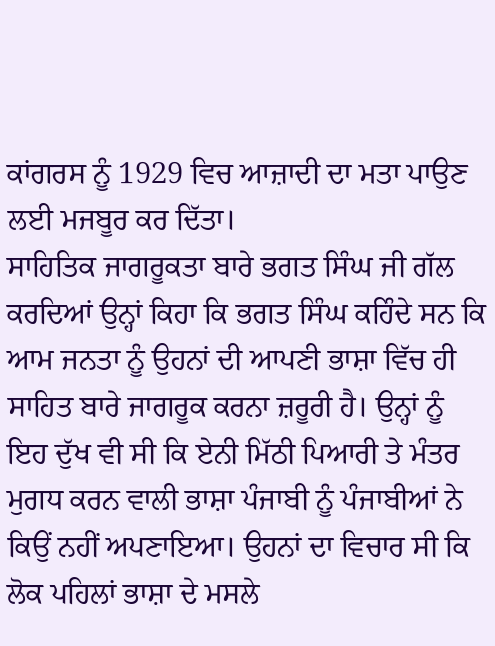ਕਾਂਗਰਸ ਨੂੰ 1929 ਵਿਚ ਆਜ਼ਾਦੀ ਦਾ ਮਤਾ ਪਾਉਣ ਲਈ ਮਜਬੂਰ ਕਰ ਦਿੱਤਾ।
ਸਾਹਿਤਿਕ ਜਾਗਰੂਕਤਾ ਬਾਰੇ ਭਗਤ ਸਿੰਘ ਜੀ ਗੱਲ ਕਰਦਿਆਂ ਉਨ੍ਹਾਂ ਕਿਹਾ ਕਿ ਭਗਤ ਸਿੰਘ ਕਹਿੰਦੇ ਸਨ ਕਿ ਆਮ ਜਨਤਾ ਨੂੰ ਉਹਨਾਂ ਦੀ ਆਪਣੀ ਭਾਸ਼ਾ ਵਿੱਚ ਹੀ ਸਾਹਿਤ ਬਾਰੇ ਜਾਗਰੂਕ ਕਰਨਾ ਜ਼ਰੂਰੀ ਹੈ। ਉਨ੍ਹਾਂ ਨੂੰ ਇਹ ਦੁੱਖ ਵੀ ਸੀ ਕਿ ਏਨੀ ਮਿੱਠੀ ਪਿਆਰੀ ਤੇ ਮੰਤਰ ਮੁਗਧ ਕਰਨ ਵਾਲੀ ਭਾਸ਼ਾ ਪੰਜਾਬੀ ਨੂੰ ਪੰਜਾਬੀਆਂ ਨੇ ਕਿਉਂ ਨਹੀਂ ਅਪਣਾਇਆ। ਉਹਨਾਂ ਦਾ ਵਿਚਾਰ ਸੀ ਕਿ ਲੋਕ ਪਹਿਲਾਂ ਭਾਸ਼ਾ ਦੇ ਮਸਲੇ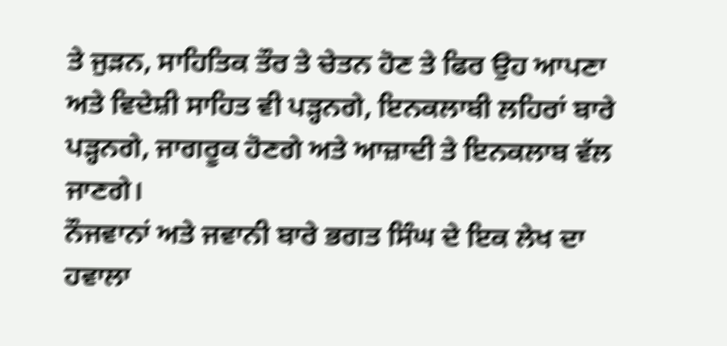ਤੇ ਜੁੜਨ, ਸਾਹਿਤਿਕ ਤੌਰ ਤੇ ਚੇਤਨ ਹੋਣ ਤੇ ਫਿਰ ਉਹ ਆਪਣਾ ਅਤੇ ਵਿਦੇਸ਼ੀ ਸਾਹਿਤ ਵੀ ਪੜ੍ਹਨਗੇ, ਇਨਕਲਾਬੀ ਲਹਿਰਾਂ ਬਾਰੇ ਪੜ੍ਹਨਗੇ, ਜਾਗਰੂਕ ਹੋਣਗੇ ਅਤੇ ਆਜ਼ਾਦੀ ਤੇ ਇਨਕਲਾਬ ਵੱਲ ਜਾਣਗੇ।
ਨੌਜਵਾਨਾਂ ਅਤੇ ਜਵਾਨੀ ਬਾਰੇ ਭਗਤ ਸਿੰਘ ਦੇ ਇਕ ਲੇਖ ਦਾ ਹਵਾਲਾ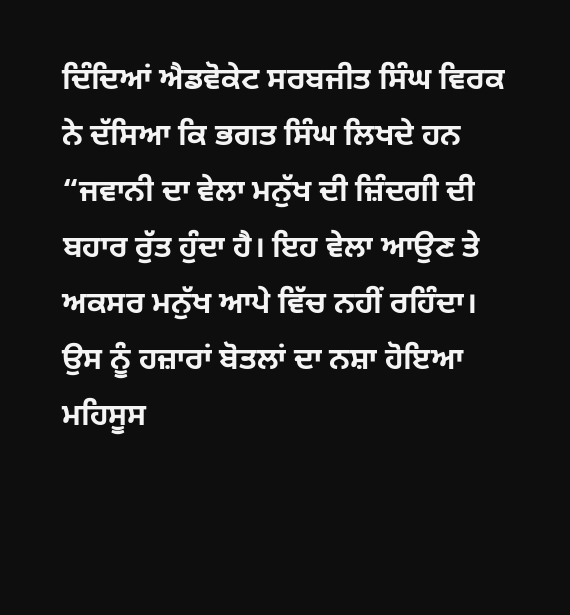ਦਿੰਦਿਆਂ ਐਡਵੋਕੇਟ ਸਰਬਜੀਤ ਸਿੰਘ ਵਿਰਕ ਨੇ ਦੱਸਿਆ ਕਿ ਭਗਤ ਸਿੰਘ ਲਿਖਦੇ ਹਨ “ਜਵਾਨੀ ਦਾ ਵੇਲਾ ਮਨੁੱਖ ਦੀ ਜ਼ਿੰਦਗੀ ਦੀ ਬਹਾਰ ਰੁੱਤ ਹੁੰਦਾ ਹੈ। ਇਹ ਵੇਲਾ ਆਉਣ ਤੇ ਅਕਸਰ ਮਨੁੱਖ ਆਪੇ ਵਿੱਚ ਨਹੀਂ ਰਹਿੰਦਾ। ਉਸ ਨੂੰ ਹਜ਼ਾਰਾਂ ਬੋਤਲਾਂ ਦਾ ਨਸ਼ਾ ਹੋਇਆ ਮਹਿਸੂਸ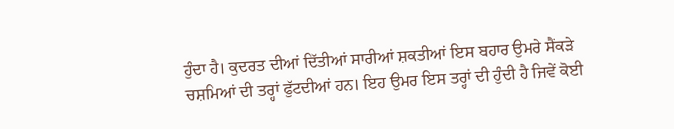ਹੁੰਦਾ ਹੈ। ਕੁਦਰਤ ਦੀਆਂ ਦਿੱਤੀਆਂ ਸਾਰੀਆਂ ਸ਼ਕਤੀਆਂ ਇਸ ਬਹਾਰ ਉਮਰੇ ਸੈਂਕੜੇ ਚਸ਼ਮਿਆਂ ਦੀ ਤਰ੍ਹਾਂ ਫੁੱਟਦੀਆਂ ਹਨ। ਇਹ ਉਮਰ ਇਸ ਤਰ੍ਹਾਂ ਦੀ ਹੁੰਦੀ ਹੈ ਜਿਵੇਂ ਕੋਈ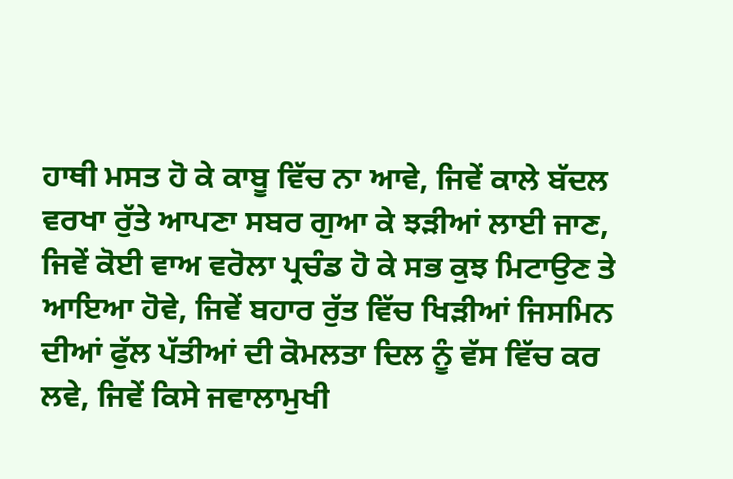ਹਾਥੀ ਮਸਤ ਹੋ ਕੇ ਕਾਬੂ ਵਿੱਚ ਨਾ ਆਵੇ, ਜਿਵੇਂ ਕਾਲੇ ਬੱਦਲ ਵਰਖਾ ਰੁੱਤੇ ਆਪਣਾ ਸਬਰ ਗੁਆ ਕੇ ਝੜੀਆਂ ਲਾਈ ਜਾਣ, ਜਿਵੇਂ ਕੋਈ ਵਾਅ ਵਰੋਲਾ ਪ੍ਰਚੰਡ ਹੋ ਕੇ ਸਭ ਕੁਝ ਮਿਟਾਉਣ ਤੇ ਆਇਆ ਹੋਵੇ, ਜਿਵੇਂ ਬਹਾਰ ਰੁੱਤ ਵਿੱਚ ਖਿੜੀਆਂ ਜਿਸਮਿਨ ਦੀਆਂ ਫੁੱਲ ਪੱਤੀਆਂ ਦੀ ਕੋਮਲਤਾ ਦਿਲ ਨੂੰ ਵੱਸ ਵਿੱਚ ਕਰ ਲਵੇ, ਜਿਵੇਂ ਕਿਸੇ ਜਵਾਲਾਮੁਖੀ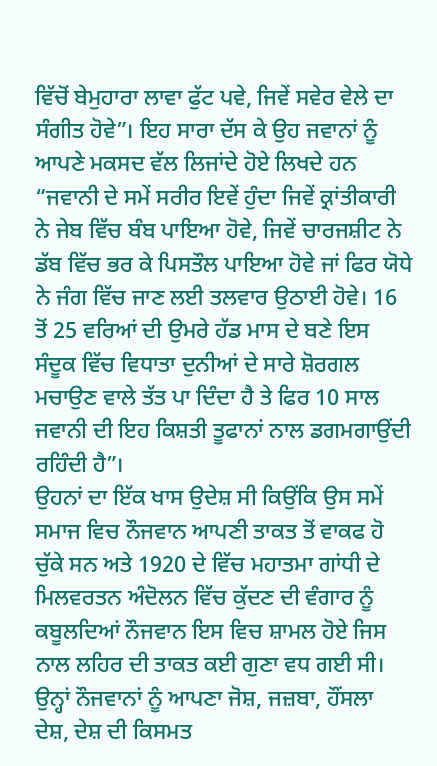ਵਿੱਚੋਂ ਬੇਮੁਹਾਰਾ ਲਾਵਾ ਫੁੱਟ ਪਵੇ, ਜਿਵੇਂ ਸਵੇਰ ਵੇਲੇ ਦਾ ਸੰਗੀਤ ਹੋਵੇ”। ਇਹ ਸਾਰਾ ਦੱਸ ਕੇ ਉਹ ਜਵਾਨਾਂ ਨੂੰ ਆਪਣੇ ਮਕਸਦ ਵੱਲ ਲਿਜਾਂਦੇ ਹੋਏ ਲਿਖਦੇ ਹਨ “ਜਵਾਨੀ ਦੇ ਸਮੇਂ ਸਰੀਰ ਇਵੇਂ ਹੁੰਦਾ ਜਿਵੇਂ ਕ੍ਰਾਂਤੀਕਾਰੀ ਨੇ ਜੇਬ ਵਿੱਚ ਬੰਬ ਪਾਇਆ ਹੋਵੇ, ਜਿਵੇਂ ਚਾਰਜਸ਼ੀਟ ਨੇ ਡੱਬ ਵਿੱਚ ਭਰ ਕੇ ਪਿਸਤੌਲ ਪਾਇਆ ਹੋਵੇ ਜਾਂ ਫਿਰ ਯੋਧੇ ਨੇ ਜੰਗ ਵਿੱਚ ਜਾਣ ਲਈ ਤਲਵਾਰ ਉਠਾਈ ਹੋਵੇ। 16 ਤੋਂ 25 ਵਰਿਆਂ ਦੀ ਉਮਰੇ ਹੱਡ ਮਾਸ ਦੇ ਬਣੇ ਇਸ ਸੰਦੂਕ ਵਿੱਚ ਵਿਧਾਤਾ ਦੁਨੀਆਂ ਦੇ ਸਾਰੇ ਸ਼ੋਰਗਲ ਮਚਾਉਣ ਵਾਲੇ ਤੱਤ ਪਾ ਦਿੰਦਾ ਹੈ ਤੇ ਫਿਰ 10 ਸਾਲ ਜਵਾਨੀ ਦੀ ਇਹ ਕਿਸ਼ਤੀ ਤੂਫਾਨਾਂ ਨਾਲ ਡਗਮਗਾਉਂਦੀ ਰਹਿੰਦੀ ਹੈ”।
ਉਹਨਾਂ ਦਾ ਇੱਕ ਖਾਸ ਉਦੇਸ਼ ਸੀ ਕਿਉਂਕਿ ਉਸ ਸਮੇਂ ਸਮਾਜ ਵਿਚ ਨੌਜਵਾਨ ਆਪਣੀ ਤਾਕਤ ਤੋਂ ਵਾਕਫ ਹੋ ਚੁੱਕੇ ਸਨ ਅਤੇ 1920 ਦੇ ਵਿੱਚ ਮਹਾਤਮਾ ਗਾਂਧੀ ਦੇ ਮਿਲਵਰਤਨ ਅੰਦੋਲਨ ਵਿੱਚ ਕੁੱਦਣ ਦੀ ਵੰਗਾਰ ਨੂੰ ਕਬੂਲਦਿਆਂ ਨੌਜਵਾਨ ਇਸ ਵਿਚ ਸ਼ਾਮਲ ਹੋਏ ਜਿਸ ਨਾਲ ਲਹਿਰ ਦੀ ਤਾਕਤ ਕਈ ਗੁਣਾ ਵਧ ਗਈ ਸੀ। ਉਨ੍ਹਾਂ ਨੌਜਵਾਨਾਂ ਨੂੰ ਆਪਣਾ ਜੋਸ਼, ਜਜ਼ਬਾ, ਹੌਂਸਲਾ ਦੇਸ਼, ਦੇਸ਼ ਦੀ ਕਿਸਮਤ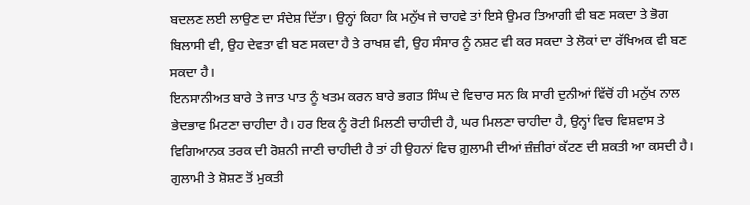ਬਦਲਣ ਲਈ ਲਾਉਣ ਦਾ ਸੰਦੇਸ਼ ਦਿੱਤਾ। ਉਨ੍ਹਾਂ ਕਿਹਾ ਕਿ ਮਨੁੱਖ ਜੇ ਚਾਹਵੇ ਤਾਂ ਇਸੇ ਉਮਰ ਤਿਆਗੀ ਵੀ ਬਣ ਸਕਦਾ ਤੇ ਭੋਗ ਬਿਲਾਸੀ ਵੀ, ਉਹ ਦੇਵਤਾ ਵੀ ਬਣ ਸਕਦਾ ਹੈ ਤੇ ਰਾਖਸ਼ ਵੀ, ਉਹ ਸੰਸਾਰ ਨੂੰ ਨਸ਼ਟ ਵੀ ਕਰ ਸਕਦਾ ਤੇ ਲੋਕਾਂ ਦਾ ਰੱਖਿਅਕ ਵੀ ਬਣ ਸਕਦਾ ਹੈ।
ਇਨਸਾਨੀਅਤ ਬਾਰੇ ਤੇ ਜਾਤ ਪਾਤ ਨੂੰ ਖਤਮ ਕਰਨ ਬਾਰੇ ਭਗਤ ਸਿੰਘ ਦੇ ਵਿਚਾਰ ਸਨ ਕਿ ਸਾਰੀ ਦੁਨੀਆਂ ਵਿੱਚੋਂ ਹੀ ਮਨੁੱਖ ਨਾਲ ਭੇਦਭਾਵ ਮਿਟਣਾ ਚਾਹੀਦਾ ਹੈ। ਹਰ ਇਕ ਨੂੰ ਰੋਟੀ ਮਿਲਣੀ ਚਾਹੀਦੀ ਹੈ, ਘਰ ਮਿਲਣਾ ਚਾਹੀਦਾ ਹੈ, ਉਨ੍ਹਾਂ ਵਿਚ ਵਿਸ਼ਵਾਸ ਤੇ ਵਿਗਿਆਨਕ ਤਰਕ ਦੀ ਰੋਸ਼ਨੀ ਜਾਣੀ ਚਾਹੀਦੀ ਹੈ ਤਾਂ ਹੀ ਉਹਨਾਂ ਵਿਚ ਗ਼ੁਲਾਮੀ ਦੀਆਂ ਜ਼ੰਜ਼ੀਰਾਂ ਕੱਟਣ ਦੀ ਸ਼ਕਤੀ ਆ ਕਸਦੀ ਹੈ। ਗੁਲਾਮੀ ਤੇ ਸ਼ੋਸ਼ਣ ਤੋਂ ਮੁਕਤੀ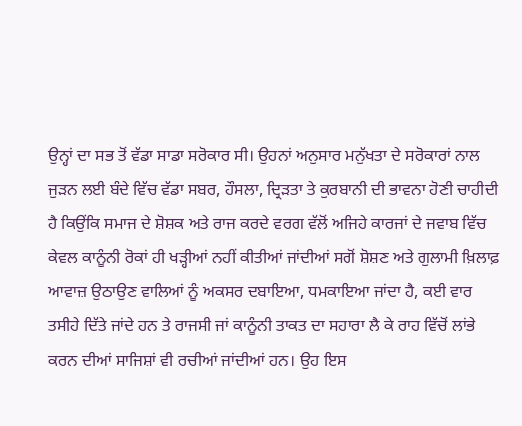ਉਨ੍ਹਾਂ ਦਾ ਸਭ ਤੋਂ ਵੱਡਾ ਸਾਡਾ ਸਰੋਕਾਰ ਸੀ। ਉਹਨਾਂ ਅਨੁਸਾਰ ਮਨੁੱਖਤਾ ਦੇ ਸਰੋਕਾਰਾਂ ਨਾਲ ਜੁੜਨ ਲਈ ਬੰਦੇ ਵਿੱਚ ਵੱਡਾ ਸਬਰ, ਹੌਸਲਾ, ਦ੍ਰਿੜਤਾ ਤੇ ਕੁਰਬਾਨੀ ਦੀ ਭਾਵਨਾ ਹੋਣੀ ਚਾਹੀਦੀ ਹੈ ਕਿਉਂਕਿ ਸਮਾਜ ਦੇ ਸ਼ੋਸ਼ਕ ਅਤੇ ਰਾਜ ਕਰਦੇ ਵਰਗ ਵੱਲੋਂ ਅਜਿਹੇ ਕਾਰਜਾਂ ਦੇ ਜਵਾਬ ਵਿੱਚ ਕੇਵਲ ਕਾਨੂੰਨੀ ਰੋਕਾਂ ਹੀ ਖੜ੍ਹੀਆਂ ਨਹੀਂ ਕੀਤੀਆਂ ਜਾਂਦੀਆਂ ਸਗੋਂ ਸ਼ੋਸ਼ਣ ਅਤੇ ਗੁਲਾਮੀ ਖ਼ਿਲਾਫ਼ ਆਵਾਜ਼ ਉਠਾਉਣ ਵਾਲਿਆਂ ਨੂੰ ਅਕਸਰ ਦਬਾਇਆ, ਧਮਕਾਇਆ ਜਾਂਦਾ ਹੈ, ਕਈ ਵਾਰ ਤਸੀਹੇ ਦਿੱਤੇ ਜਾਂਦੇ ਹਨ ਤੇ ਰਾਜਸੀ ਜਾਂ ਕਾਨੂੰਨੀ ਤਾਕਤ ਦਾ ਸਹਾਰਾ ਲੈ ਕੇ ਰਾਹ ਵਿੱਚੋਂ ਲਾਂਭੇ ਕਰਨ ਦੀਆਂ ਸਾਜਿਸ਼ਾਂ ਵੀ ਰਚੀਆਂ ਜਾਂਦੀਆਂ ਹਨ। ਉਹ ਇਸ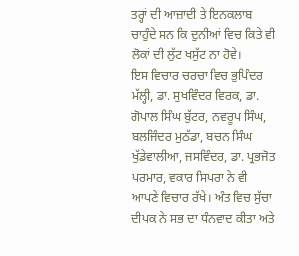ਤਰ੍ਹਾਂ ਦੀ ਆਜ਼ਾਦੀ ਤੇ ਇਨਕਲਾਬ ਚਾਹੁੰਦੇ ਸਨ ਕਿ ਦੁਨੀਆਂ ਵਿਚ ਕਿਤੇ ਵੀ ਲੋਕਾਂ ਦੀ ਲੁੱਟ ਖਸੁੱਟ ਨਾ ਹੋਵੇ।
ਇਸ ਵਿਚਾਰ ਚਰਚਾ ਵਿਚ ਭੁਪਿੰਦਰ ਮੱਲ੍ਹੀ, ਡਾ. ਸੁਖਵਿੰਦਰ ਵਿਰਕ, ਡਾ. ਗੋਪਾਲ ਸਿੰਘ ਬੁੱਟਰ, ਨਵਰੂਪ ਸਿੰਘ, ਬਲਜਿੰਦਰ ਮੁਠੱਡਾ, ਬਚਨ ਸਿੰਘ ਖੁੱਡੇਵਾਲੀਆ, ਜਸਵਿੰਦਰ, ਡਾ. ਪ੍ਰਭਜੋਤ ਪਰਮਾਰ, ਵਕਾਰ ਸਿਪਰਾ ਨੇ ਵੀ ਆਪਣੇ ਵਿਚਾਰ ਰੱਖੇ। ਅੰਤ ਵਿਚ ਸੁੱਚਾ ਦੀਪਕ ਨੇ ਸਭ ਦਾ ਧੰਨਵਾਦ ਕੀਤਾ ਅਤੇ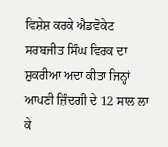ਵਿਸ਼ੇਸ਼ ਕਰਕੇ ਐਡਵੋਕੇਟ ਸਰਬਜੀਤ ਸਿੰਘ ਵਿਰਕ ਦਾ ਸ਼ੁਕਰੀਆ ਅਦਾ ਕੀਤਾ ਜਿਨ੍ਹਾਂ ਆਪਣੀ ਜ਼ਿੰਦਗੀ ਦੇ 12 ਸਾਲ ਲਾ ਕੇ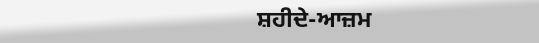ਸ਼ਹੀਦੇ-ਆਜ਼ਮ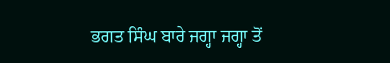ਭਗਤ ਸਿੰਘ ਬਾਰੇ ਜਗ੍ਹਾ ਜਗ੍ਹਾ ਤੋਂ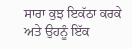ਸਾਰਾ ਕੁਝ ਇਕੱਠਾ ਕਰਕੇ ਅਤੇ ਉਹਨੂੰ ਇੱਕ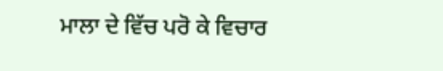ਮਾਲਾ ਦੇ ਵਿੱਚ ਪਰੋ ਕੇ ਵਿਚਾਰ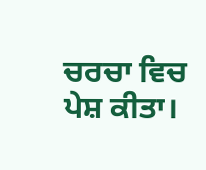ਚਰਚਾ ਵਿਚ ਪੇਸ਼ ਕੀਤਾ।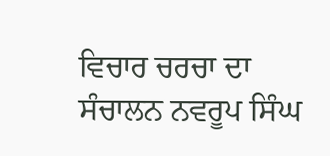ਵਿਚਾਰ ਚਰਚਾ ਦਾ ਸੰਚਾਲਨ ਨਵਰੂਪ ਸਿੰਘ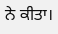ਨੇ ਕੀਤਾ।